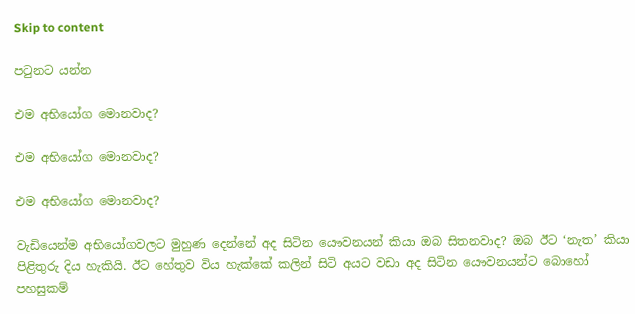Skip to content

පටුනට යන්න

එම අභියෝග මොනවාද?

එම අභියෝග මොනවාද?

එම අභියෝග මොනවාද?

වැඩියෙන්ම අභියෝගවලට මුහුණ දෙන්නේ අද සිටින යෞවනයන් කියා ඔබ සිතනවාද? ඔබ ඊට ‘නැත’ කියා පිළිතුරු දිය හැකියි. ඊට හේතුව විය හැක්කේ කලින් සිටි අයට වඩා අද සිටින යෞවනයන්ට බොහෝ පහසුකම්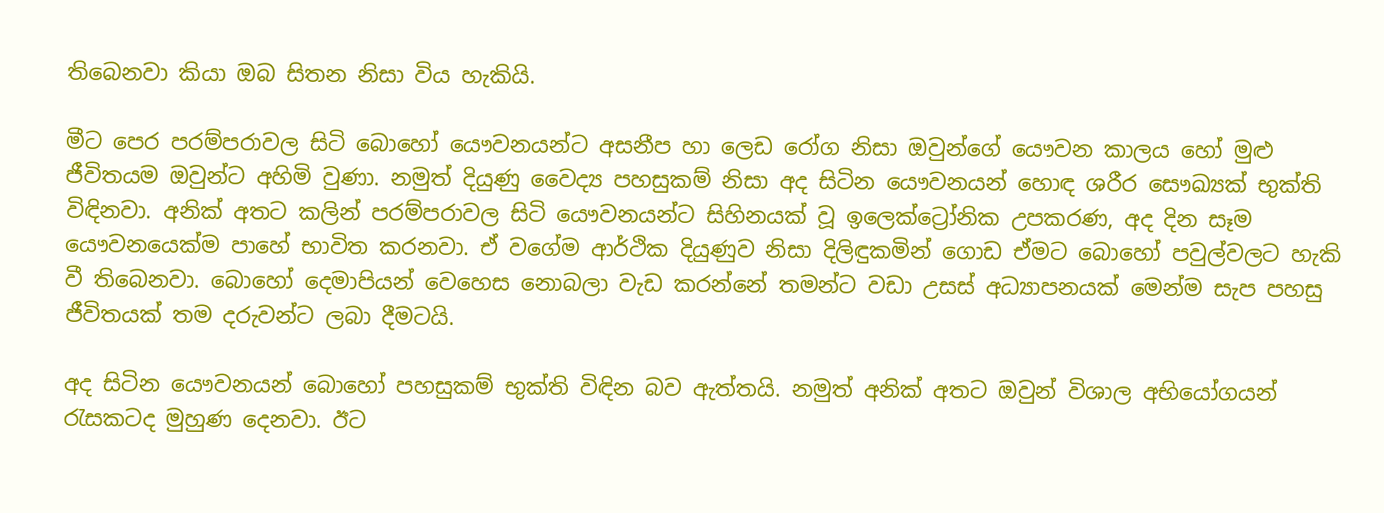තිබෙනවා කියා ඔබ සිතන නිසා විය හැකියි.

මීට පෙර පරම්පරාවල සිටි බොහෝ යෞවනයන්ට අසනීප හා ලෙඩ රෝග නිසා ඔවුන්ගේ යෞවන කාලය හෝ මුළු ජීවිතයම ඔවුන්ට අහිමි වුණා. නමුත් දියුණු වෛද්‍ය පහසුකම් නිසා අද සිටින යෞවනයන් හොඳ ශරීර සෞඛ්‍යක් භුක්ති විඳිනවා. අනික් අතට කලින් පරම්පරාවල සිටි යෞවනයන්ට සිහිනයක් වූ ඉලෙක්ට්‍රෝනික උපකරණ, අද දින සෑම යෞවනයෙක්ම පාහේ භාවිත කරනවා. ඒ වගේම ආර්ථික දියුණුව නිසා දිලිඳුකමින් ගොඩ ඒමට බොහෝ පවුල්වලට හැකි වී තිබෙනවා. බොහෝ දෙමාපියන් වෙහෙස නොබලා වැඩ කරන්නේ තමන්ට වඩා උසස් අධ්‍යාපනයක් මෙන්ම සැප පහසු ජීවිතයක් තම දරුවන්ට ලබා දීමටයි.

අද සිටින යෞවනයන් බොහෝ පහසුකම් භුක්ති විඳින බව ඇත්තයි. නමුත් අනික් අතට ඔවුන් විශාල අභියෝගයන් රැසකටද මුහුණ දෙනවා. ඊට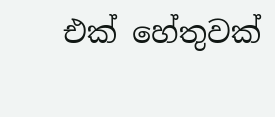එක් හේතුවක්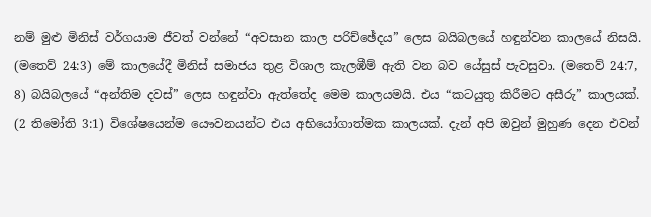නම් මුළු මිනිස් වර්ගයාම ජීවත් වන්නේ “අවසාන කාල පරිච්ඡේදය” ලෙස බයිබලයේ හඳුන්වන කාලයේ නිසයි. (මතෙව් 24:3) මේ කාලයේදී මිනිස් සමාජය තුළ විශාල කැලඹීම් ඇති වන බව යේසුස් පැවසුවා. (මතෙව් 24:7, 8) බයිබලයේ “අන්තිම දවස්” ලෙස හඳුන්වා ඇත්තේද මෙම කාලයමයි. එය “කටයුතු කිරීමට අසීරු” කාලයක්. (2 තිමෝති 3:1) විශේෂයෙන්ම යෞවනයන්ට එය අභියෝගාත්මක කාලයක්. දැන් අපි ඔවුන් මුහුණ දෙන එවන්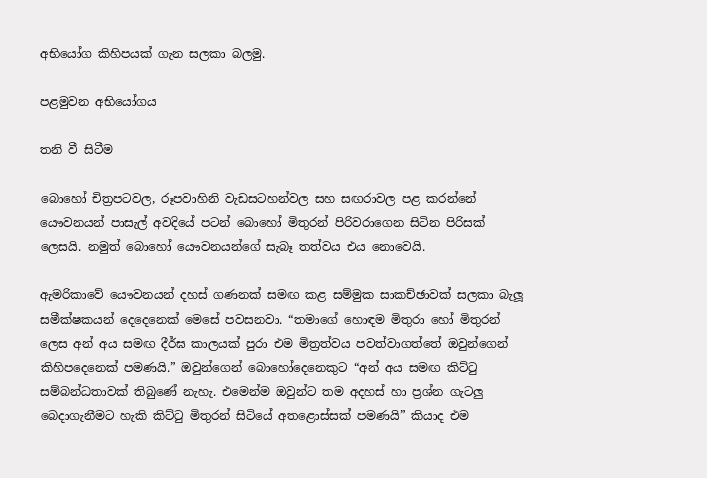අභියෝග කිහිපයක් ගැන සලකා බලමු.

පළමුවන අභියෝගය

තනි වී සිටීම

බොහෝ චිත්‍රපටවල, රූපවාහිනි වැඩසටහන්වල සහ සඟරාවල පළ කරන්නේ යෞවනයන් පාසැල් අවදියේ පටන් බොහෝ මිතුරන් පිරිවරාගෙන සිටින පිරිසක් ලෙසයි. නමුත් බොහෝ යෞවනයන්ගේ සැබෑ තත්වය එය නොවෙයි.

ඇමරිකාවේ යෞවනයන් දහස් ගණනක් සමඟ කළ සම්මුක සාකච්ඡාවක් සලකා බැලූ සමීක්ෂකයන් දෙදෙනෙක් මෙසේ පවසනවා. “තමාගේ හොඳම මිතුරා හෝ මිතුරන් ලෙස අන් අය සමඟ දීර්ඝ කාලයක් පුරා එම මිත්‍රත්වය පවත්වාගත්තේ ඔවුන්ගෙන් කිහිපදෙනෙක් පමණයි.” ඔවුන්ගෙන් බොහෝදෙනෙකුට “අන් අය සමඟ කිට්ටු සම්බන්ධතාවක් තිබුණේ නැහැ. එමෙන්ම ඔවුන්ට තම අදහස් හා ප්‍රශ්න ගැටලු බෙදාගැනීමට හැකි කිට්ටු මිතුරන් සිටියේ අතළොස්සක් පමණයි” කියාද එම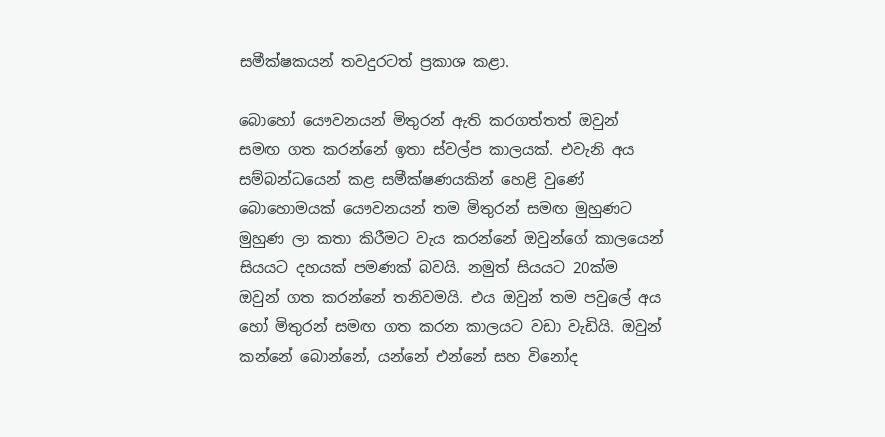සමීක්ෂකයන් තවදුරටත් ප්‍රකාශ කළා.

බොහෝ යෞවනයන් මිතුරන් ඇති කරගත්තත් ඔවුන් සමඟ ගත කරන්නේ ඉතා ස්වල්ප කාලයක්. එවැනි අය සම්බන්ධයෙන් කළ සමීක්ෂණයකින් හෙළි වුණේ බොහොමයක් යෞවනයන් තම මිතුරන් සමඟ මුහුණට මුහුණ ලා කතා කිරීමට වැය කරන්නේ ඔවුන්ගේ කාලයෙන් සියයට දහයක් පමණක් බවයි. නමුත් සියයට 20ක්ම ඔවුන් ගත කරන්නේ තනිවමයි. එය ඔවුන් තම පවුලේ අය හෝ මිතුරන් සමඟ ගත කරන කාලයට වඩා වැඩියි. ඔවුන් කන්නේ බොන්නේ, යන්නේ එන්නේ සහ විනෝද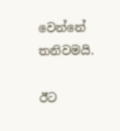වෙන්නේ තනිවමයි.

ඊට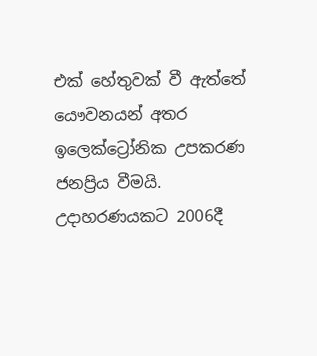එක් හේතුවක් වී ඇත්තේ යෞවනයන් අතර ඉලෙක්ට්‍රෝනික උපකරණ ජනප්‍රිය වීමයි. උදාහරණයකට 2006දී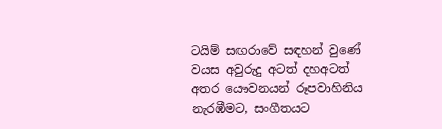ටයිම් සඟරාවේ සඳහන් වුණේ වයස අවුරුදු අටත් දහඅටත් අතර යෞවනයන් රූපවාහිනිය නැරඹීමට, සංගීතයට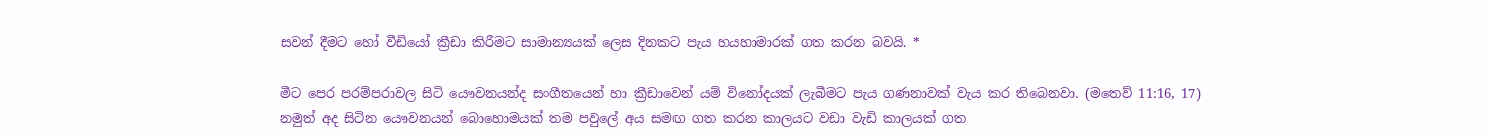සවන් දීමට හෝ වීඩියෝ ක්‍රීඩා කිරීමට සාමාන්‍යයක් ලෙස දිනකට පැය හයහාමාරක් ගත කරන බවයි. *

මීට පෙර පරම්පරාවල සිටි යෞවනයන්ද සංගීතයෙන් හා ක්‍රීඩාවෙන් යම් විනෝදයක් ලැබීමට පැය ගණනාවක් වැය කර තිබෙනවා. (මතෙව් 11:16, 17) නමුත් අද සිටින යෞවනයන් බොහොමයක් තම පවුලේ අය සමඟ ගත කරන කාලයට වඩා වැඩි කාලයක් ගත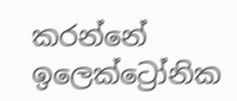කරන්නේ ඉලෙක්ට්‍රෝනික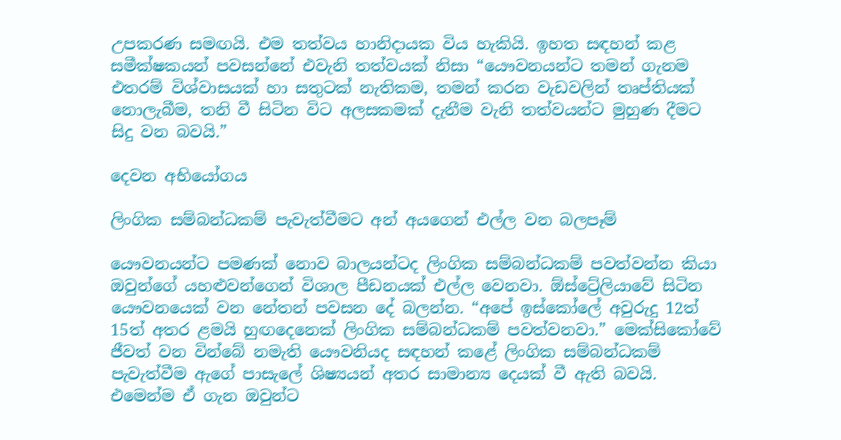උපකරණ සමඟයි. එම තත්වය හානිදායක විය හැකියි. ඉහත සඳහන් කළ සමීක්ෂකයන් පවසන්නේ එවැනි තත්වයක් නිසා “යෞවනයන්ට තමන් ගැනම එතරම් විශ්වාසයක් හා සතුටක් නැතිකම, තමන් කරන වැඩවලින් තෘප්තියක් නොලැබීම, තනි වී සිටින විට අලසකමක් දැනීම වැනි තත්වයන්ට මුහුණ දීමට සිදු වන බවයි.”

දෙවන අභියෝගය

ලිංගික සම්බන්ධකම් පැවැත්වීමට අන් අයගෙන් එල්ල වන බලපෑම්

යෞවනයන්ට පමණක් නොව බාලයන්ටද ලිංගික සම්බන්ධකම් පවත්වන්න කියා ඔවුන්ගේ යහළුවන්ගෙන් විශාල පීඩනයක් එල්ල වෙනවා. ඕස්ට්‍රේලියාවේ සිටින යෞවනයෙක් වන නේතන් පවසන දේ බලන්න. “අපේ ඉස්කෝලේ අවුරුදු 12ත් 15ත් අතර ළමයි හුඟදෙනෙක් ලිංගික සම්බන්ධකම් පවත්වනවා.” මෙක්සිකෝවේ ජීවත් වන වින්බේ නමැති යෞවනියද සඳහන් කළේ ලිංගික සම්බන්ධකම් පැවැත්වීම ඇගේ පාසැලේ ශිෂ්‍යයන් අතර සාමාන්‍ය දෙයක් වී ඇති බවයි. එමෙන්ම ඒ ගැන ඔවුන්ට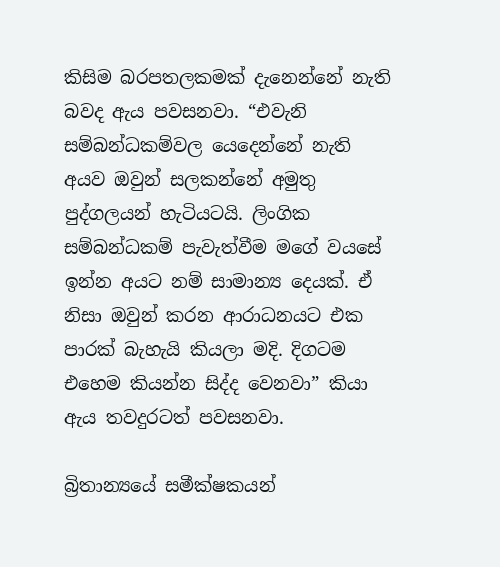කිසිම බරපතලකමක් දැනෙන්නේ නැති බවද ඇය පවසනවා. “එවැනි සම්බන්ධකම්වල යෙදෙන්නේ නැති අයව ඔවුන් සලකන්නේ අමුතු පුද්ගලයන් හැටියටයි. ලිංගික සම්බන්ධකම් පැවැත්වීම මගේ වයසේ ඉන්න අයට නම් සාමාන්‍ය දෙයක්. ඒ නිසා ඔවුන් කරන ආරාධනයට එක පාරක් බැහැයි කියලා මදි. දිගටම එහෙම කියන්න සිද්ද වෙනවා” කියා ඇය තවදුරටත් පවසනවා.

බ්‍රිතාන්‍යයේ සමීක්ෂකයන්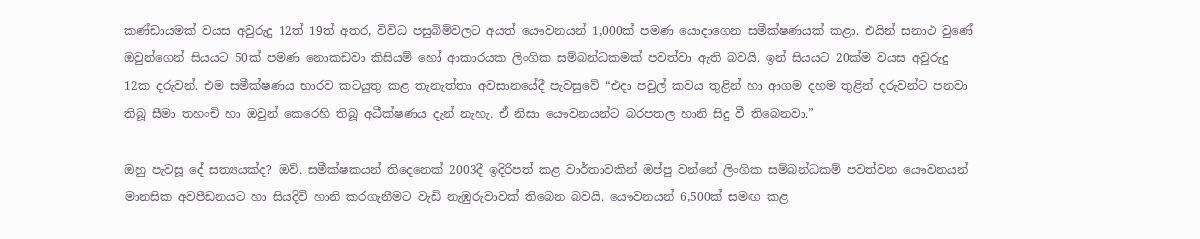කණ්ඩායමක් වයස අවුරුදු 12ත් 19ත් අතර, විවිධ පසුබිම්වලට අයත් යෞවනයන් 1,000ක් පමණ යොදාගෙන සමීක්ෂණයක් කළා. එයින් සනාථ වුණේ ඔවුන්ගෙන් සියයට 50ක් පමණ නොකඩවා කිසියම් හෝ ආකාරයක ලිංගික සම්බන්ධකමක් පවත්වා ඇති බවයි. ඉන් සියයට 20ක්ම වයස අවුරුදු 12ක දරුවන්. එම සමීක්ෂණය භාරව කටයුතු කළ තැනැත්තා අවසානයේදී පැවසුවේ “එදා පවුල් කවය තුළින් හා ආගම දහම තුළින් දරුවන්ට පනවා තිබූ සීමා තහංචි හා ඔවුන් කෙරෙහි තිබූ අධීක්ෂණය දැන් නැහැ. ඒ නිසා යෞවනයන්ට බරපතල හානි සිදු වී තිබෙනවා.”

ඔහු පැවසූ දේ සත්‍යයක්ද? ඔව්. සමීක්ෂකයන් තිදෙනෙක් 2003දී ඉදිරිපත් කළ වාර්තාවකින් ඔප්පු වන්නේ ලිංගික සම්බන්ධකම් පවත්වන යෞවනයන් මානසික අවපීඩනයට හා සියදිවි හානි කරගැනීමට වැඩි නැඹුරුවාවක් තිබෙන බවයි. යෞවනයන් 6,500ක් සමඟ කළ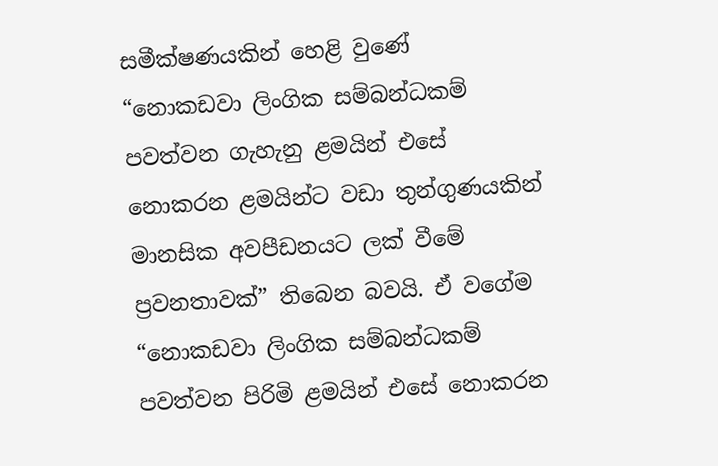සමීක්ෂණයකින් හෙළි වුණේ “නොකඩවා ලිංගික සම්බන්ධකම් පවත්වන ගැහැනු ළමයින් එසේ නොකරන ළමයින්ට වඩා තුන්ගුණයකින් මානසික අවපීඩනයට ලක් වීමේ ප්‍රවනතාවක්” තිබෙන බවයි. ඒ වගේම “නොකඩවා ලිංගික සම්බන්ධකම් පවත්වන පිරිමි ළමයින් එසේ නොකරන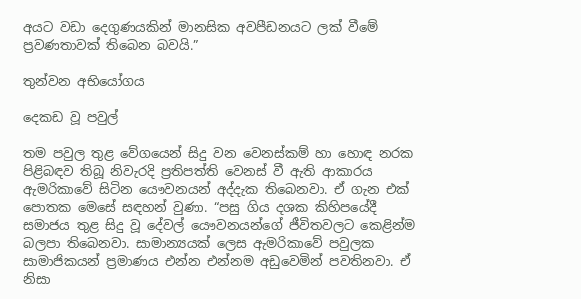අයට වඩා දෙගුණයකින් මානසික අවපීඩනයට ලක් වීමේ ප්‍රවණතාවක් තිබෙන බවයි.”

තුන්වන අභියෝගය

දෙකඩ වූ පවුල්

තම පවුල තුළ වේගයෙන් සිදු වන වෙනස්කම් හා හොඳ නරක පිළිබඳව තිබූ නිවැරදි ප්‍රතිපත්ති වෙනස් වී ඇති ආකාරය ඇමරිකාවේ සිටින යෞවනයන් අද්දැක තිබෙනවා. ඒ ගැන එක් පොතක මෙසේ සඳහන් වුණා. “පසු ගිය දශක කිහිපයේදී සමාජය තුළ සිදු වූ දේවල් යෞවනයන්ගේ ජීවිතවලට කෙළින්ම බලපා තිබෙනවා. සාමාන්‍යයක් ලෙස ඇමරිකාවේ පවුලක සාමාජිකයන් ප්‍රමාණය එන්න එන්නම අඩුවෙමින් පවතිනවා. ඒ නිසා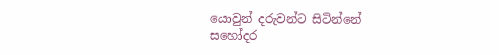යොවුන් දරුවන්ට සිටින්නේ සහෝදර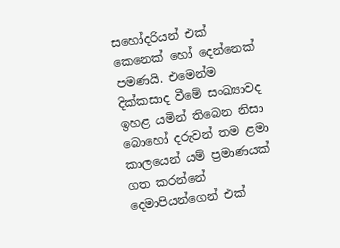සහෝදරියන් එක් කෙනෙක් හෝ දෙන්නෙක් පමණයි. එමෙන්ම දික්කසාද වීමේ සංඛ්‍යාවද ඉහළ යමින් තිබෙන නිසා බොහෝ දරුවන් තම ළමා කාලයෙන් යම් ප්‍රමාණයක් ගත කරන්නේ දෙමාපියන්ගෙන් එක්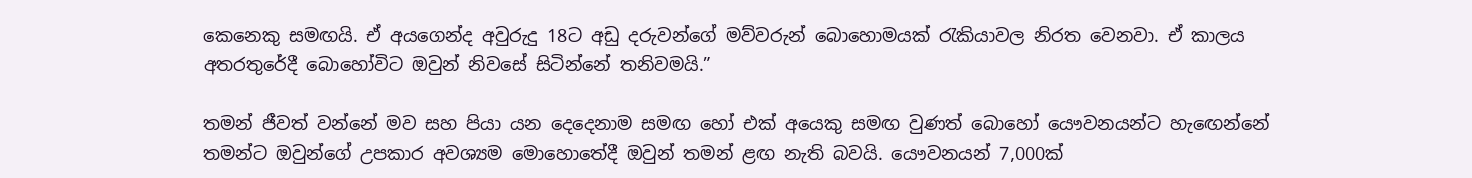කෙනෙකු සමඟයි. ඒ අයගෙන්ද අවුරුදු 18ට අඩු දරුවන්ගේ මව්වරුන් බොහොමයක් රැකියාවල නිරත වෙනවා. ඒ කාලය අතරතුරේදී බොහෝවිට ඔවුන් නිවසේ සිටින්නේ තනිවමයි.”

තමන් ජීවත් වන්නේ මව සහ පියා යන දෙදෙනාම සමඟ හෝ එක් අයෙකු සමඟ වුණත් බොහෝ යෞවනයන්ට හැඟෙන්නේ තමන්ට ඔවුන්ගේ උපකාර අවශ්‍යම මොහොතේදී ඔවුන් තමන් ළඟ නැති බවයි. යෞවනයන් 7,000ක්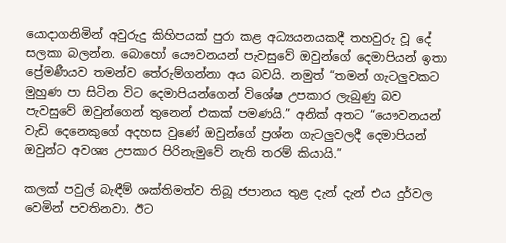යොදාගනිමින් අවුරුදු කිහිපයක් පුරා කළ අධ්‍යයනයකදී තහවුරු වූ දේ සලකා බලන්න. බොහෝ යෞවනයන් පැවසුවේ ඔවුන්ගේ දෙමාපියන් ඉතා ප්‍රේමණීයව තමන්ව තේරුම්ගන්නා අය බවයි. නමුත් “තමන් ගැටලුවකට මුහුණ පා සිටින විට දෙමාපියන්ගෙන් විශේෂ උපකාර ලැබුණු බව පැවසුවේ ඔවුන්ගෙන් තුනෙන් එකක් පමණයි.” අනික් අතට “යෞවනයන් වැඩි දෙනෙකුගේ අදහස වුණේ ඔවුන්ගේ ප්‍රශ්න ගැටලුවලදී දෙමාපියන් ඔවුන්ට අවශ්‍ය උපකාර පිරිනැමුවේ නැති තරම් කියායි.”

කලක් පවුල් බැඳීම් ශක්තිමත්ව තිබූ ජපානය තුළ දැන් දැන් එය දුර්වල වෙමින් පවතිනවා. ඊට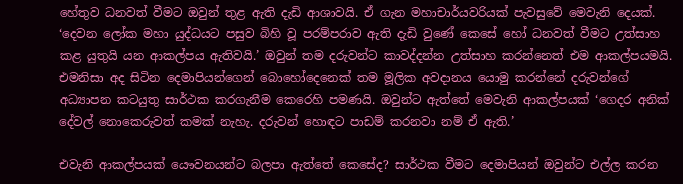හේතුව ධනවත් වීමට ඔවුන් තුළ ඇති දැඩි ආශාවයි. ඒ ගැන මහාචාර්යවරියක් පැවසුවේ මෙවැනි දෙයක්. ‘දෙවන ලෝක මහා යුද්ධයට පසුව බිහි වූ පරම්පරාව ඇති දැඩි වුණේ කෙසේ හෝ ධනවත් වීමට උත්සාහ කළ යුතුයි යන ආකල්පය ඇතිවයි.’ ඔවුන් තම දරුවන්ට කාවද්දන්න උත්සාහ කරන්නෙත් එම ආකල්පයමයි. එමනිසා අද සිටින දෙමාපියන්ගෙන් බොහෝදෙනෙක් තම මූලික අවදානය යොමු කරන්නේ දරුවන්ගේ අධ්‍යාපන කටයුතු සාර්ථක කරගැනීම කෙරෙහි පමණයි. ඔවුන්ට ඇත්තේ මෙවැනි ආකල්පයක් ‘ගෙදර අනික් දේවල් නොකෙරුවත් කමක් නැහැ. දරුවන් හොඳට පාඩම් කරනවා නම් ඒ ඇති.’

එවැනි ආකල්පයක් යෞවනයන්ට බලපා ඇත්තේ කෙසේද? සාර්ථක වීමට දෙමාපියන් ඔවුන්ට එල්ල කරන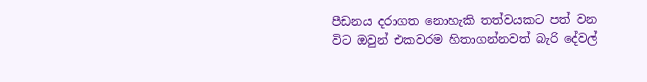පීඩනය දරාගත නොහැකි තත්වයකට පත් වන විට ඔවුන් එකවරම හිතාගන්නවත් බැරි දේවල්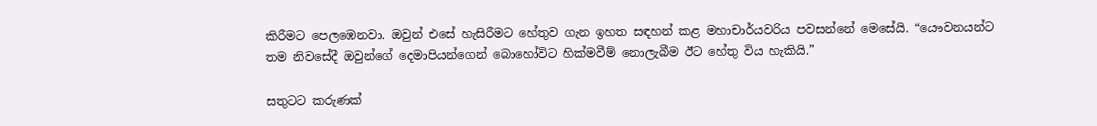කිරීමට පෙලඹෙනවා. ඔවුන් එසේ හැසිරීමට හේතුව ගැන ඉහත සඳහන් කළ මහාචාර්යවරිය පවසන්නේ මෙසේයි. “යෞවනයන්ට තම නිවසේදී ඔවුන්ගේ දෙමාපියන්ගෙන් බොහෝවිට හික්මවීම් නොලැබීම ඊට හේතු විය හැකියි.”

සතුටට කරුණක්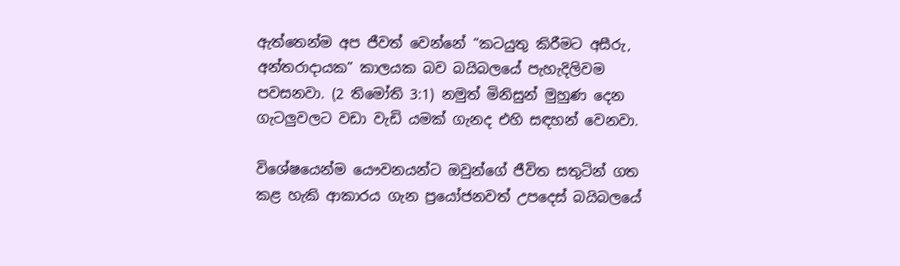ඇත්තෙන්ම අප ජීවත් වෙන්නේ “කටයුතු කිරීමට අසීරු, අන්තරාදායක” කාලයක බව බයිබලයේ පැහැදිලිවම පවසනවා. (2 තිමෝති 3:1) නමුත් මිනිසුන් මුහුණ දෙන ගැටලුවලට වඩා වැඩි යමක් ගැනද එහි සඳහන් වෙනවා.

විශේෂයෙන්ම යෞවනයන්ට ඔවුන්ගේ ජීවිත සතුටින් ගත කළ හැකි ආකාරය ගැන ප්‍රයෝජනවත් උපදෙස් බයිබලයේ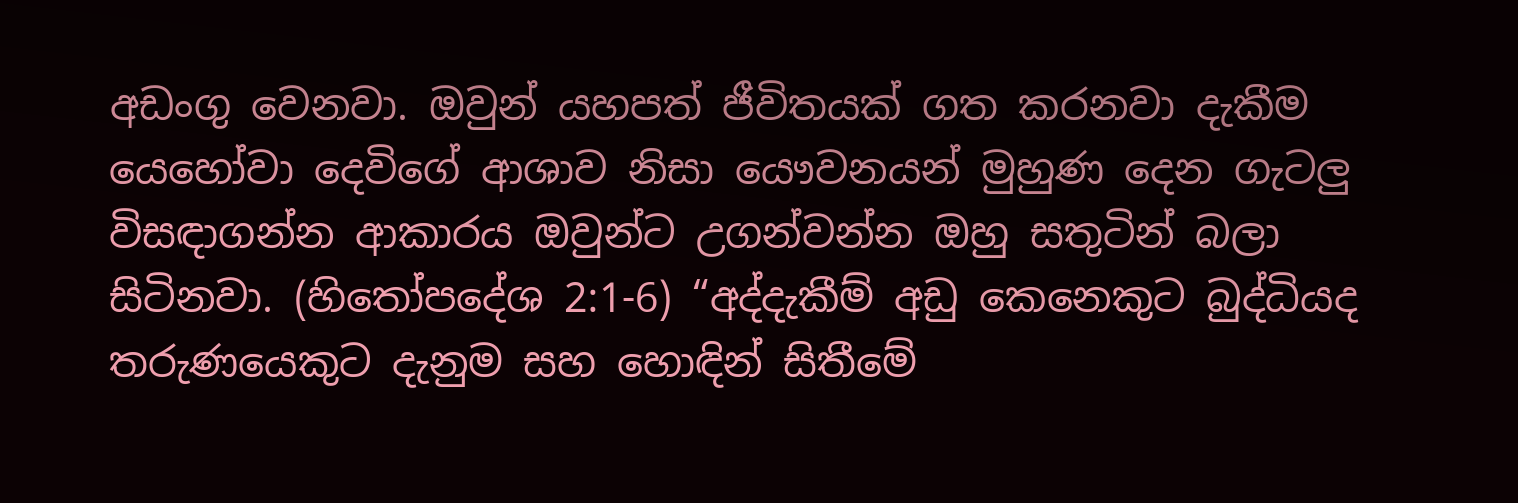අඩංගු වෙනවා. ඔවුන් යහපත් ජීවිතයක් ගත කරනවා දැකීම යෙහෝවා දෙවිගේ ආශාව නිසා යෞවනයන් මුහුණ දෙන ගැටලු විසඳාගන්න ආකාරය ඔවුන්ට උගන්වන්න ඔහු සතුටින් බලා සිටිනවා. (හිතෝපදේශ 2:1-6) “අද්දැකීම් අඩු කෙනෙකුට බුද්ධියද තරුණයෙකුට දැනුම සහ හොඳින් සිතීමේ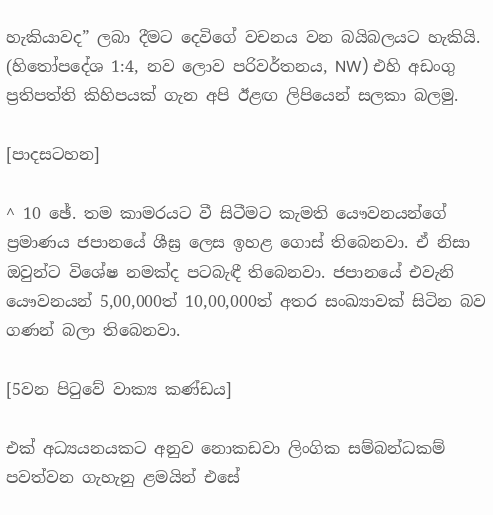හැකියාවද” ලබා දීමට දෙවිගේ වචනය වන බයිබලයට හැකියි. (හිතෝපදේශ 1:4, නව ලොව පරිවර්තනය, NW) එහි අඩංගු ප්‍රතිපත්ති කිහිපයක් ගැන අපි ඊළඟ ලිපියෙන් සලකා බලමු.

[පාදසටහන]

^ 10 ඡේ. තම කාමරයට වී සිටීමට කැමති යෞවනයන්ගේ ප්‍රමාණය ජපානයේ ශීඝ්‍ර ලෙස ඉහළ ගොස් තිබෙනවා. ඒ නිසා ඔවුන්ට විශේෂ නමක්ද පටබැඳී තිබෙනවා. ජපානයේ එවැනි යෞවනයන් 5,00,000ත් 10,00,000ත් අතර සංඛ්‍යාවක් සිටින බව ගණන් බලා තිබෙනවා.

[5වන පිටුවේ වාක්‍ය කණ්ඩය]

එක් අධ්‍යයනයකට අනුව නොකඩවා ලිංගික සම්බන්ධකම් පවත්වන ගැහැනු ළමයින් එසේ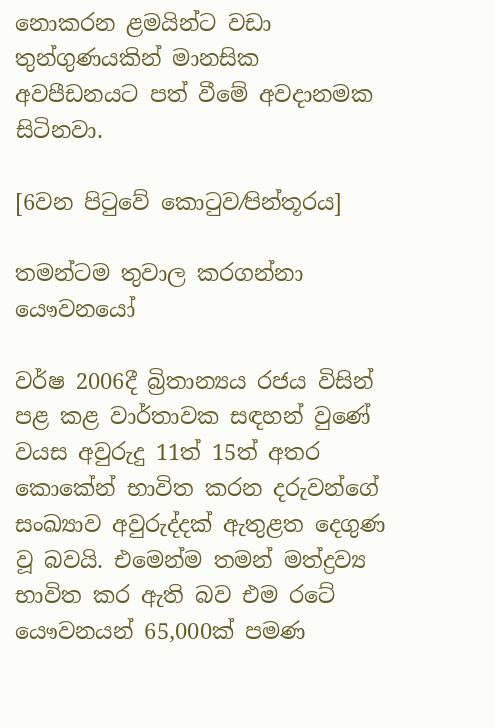නොකරන ළමයින්ට වඩා තුන්ගුණයකින් මානසික අවපීඩනයට පත් වීමේ අවදානමක සිටිනවා.

[6වන පිටුවේ කොටුව⁄පින්තූරය]

තමන්ටම තුවාල කරගන්නා යෞවනයෝ

වර්ෂ 2006දී බ්‍රිතාන්‍යය රජය විසින් පළ කළ වාර්තාවක සඳහන් වුණේ වයස අවුරුදු 11ත් 15ත් අතර කොකේන් භාවිත කරන දරුවන්ගේ සංඛ්‍යාව අවුරුද්දක් ඇතුළත දෙගුණ වූ බවයි. එමෙන්ම තමන් මත්ද්‍රව්‍ය භාවිත කර ඇති බව එම රටේ යෞවනයන් 65,000ක් පමණ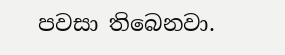පවසා තිබෙනවා.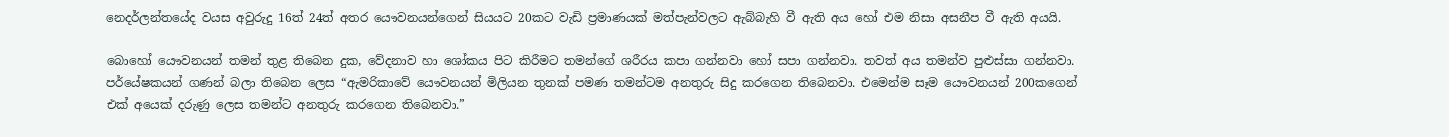නෙදර්ලන්තයේද වයස අවුරුදු 16ත් 24ත් අතර යෞවනයන්ගෙන් සියයට 20කට වැඩි ප්‍රමාණයක් මත්පැන්වලට ඇබ්බැහි වී ඇති අය හෝ එම නිසා අසනීප වී ඇති අයයි.

බොහෝ යෞවනයන් තමන් තුළ තිබෙන දුක, වේදනාව හා ශෝකය පිට කිරීමට තමන්ගේ ශරීරය කපා ගන්නවා හෝ සපා ගන්නවා. තවත් අය තමන්ව පුළුස්සා ගන්නවා. පර්යේෂකයන් ගණන් බලා තිබෙන ලෙස “ඇමරිකාවේ යෞවනයන් මිලියන තුනක් පමණ තමන්ටම අනතුරු සිදු කරගෙන තිබෙනවා. එමෙන්ම සෑම යෞවනයන් 200කගෙන් එක් අයෙක් දරුණු ලෙස තමන්ට අනතුරු කරගෙන තිබෙනවා.”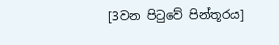[3වන පිටුවේ පින්තූරය]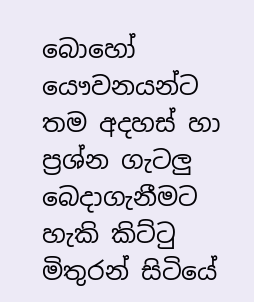බොහෝ යෞවනයන්ට තම අදහස් හා ප්‍රශ්න ගැටලු බෙදාගැනීමට හැකි කිට්ටු මිතුරන් සිටියේ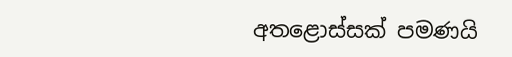අතළොස්සක් පමණයි